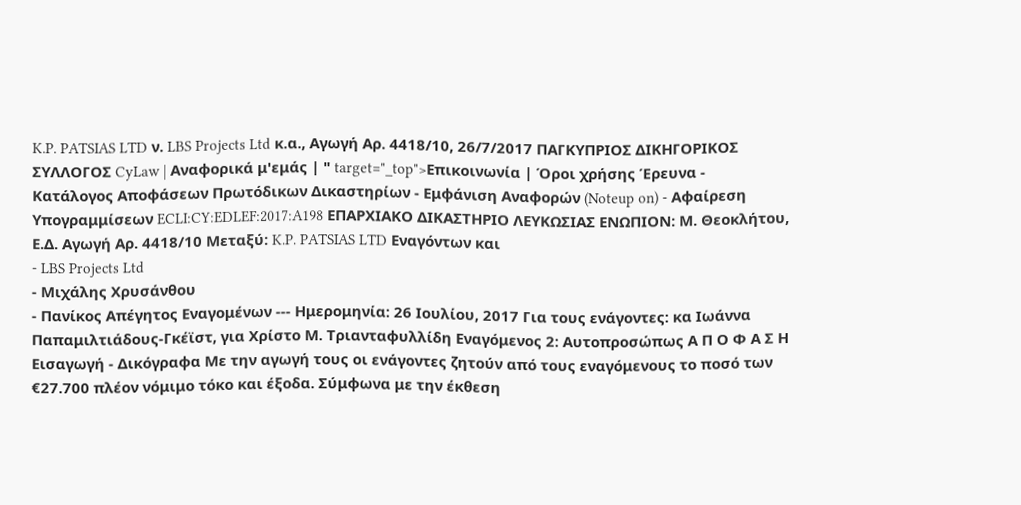K.P. PATSIAS LTD ν. LBS Projects Ltd κ.α., Αγωγή Αρ. 4418/10, 26/7/2017 ΠΑΓΚΥΠΡΙΟΣ ΔΙΚΗΓΟΡΙΚΟΣ ΣΥΛΛΟΓΟΣ CyLaw | Αναφορικά μ'εμάς | " target="_top">Επικοινωνία | Όροι χρήσης Έρευνα - Κατάλογος Αποφάσεων Πρωτόδικων Δικαστηρίων - Εμφάνιση Αναφορών (Noteup on) - Αφαίρεση Υπογραμμίσεων ECLI:CY:EDLEF:2017:A198 ΕΠΑΡΧΙΑΚΟ ΔΙΚΑΣΤΗΡΙΟ ΛΕΥΚΩΣΙΑΣ ΕΝΩΠΙΟΝ: Μ. Θεοκλήτου, Ε.Δ. Αγωγή Αρ. 4418/10 Μεταξύ: K.P. PATSIAS LTD Εναγόντων και
- LBS Projects Ltd
- Μιχάλης Χρυσάνθου
- Πανίκος Απέγητος Εναγομένων --- Ημερομηνία: 26 Ιουλίου, 2017 Για τους ενάγοντες: κα Ιωάννα Παπαμιλτιάδους-Γκέϊστ, για Χρίστο Μ. Τριανταφυλλίδη Εναγόμενος 2: Αυτοπροσώπως Α Π Ο Φ Α Σ Η Εισαγωγή - Δικόγραφα Με την αγωγή τους οι ενάγοντες ζητούν από τους εναγόμενους το ποσό των €27.700 πλέον νόμιμο τόκο και έξοδα. Σύμφωνα με την έκθεση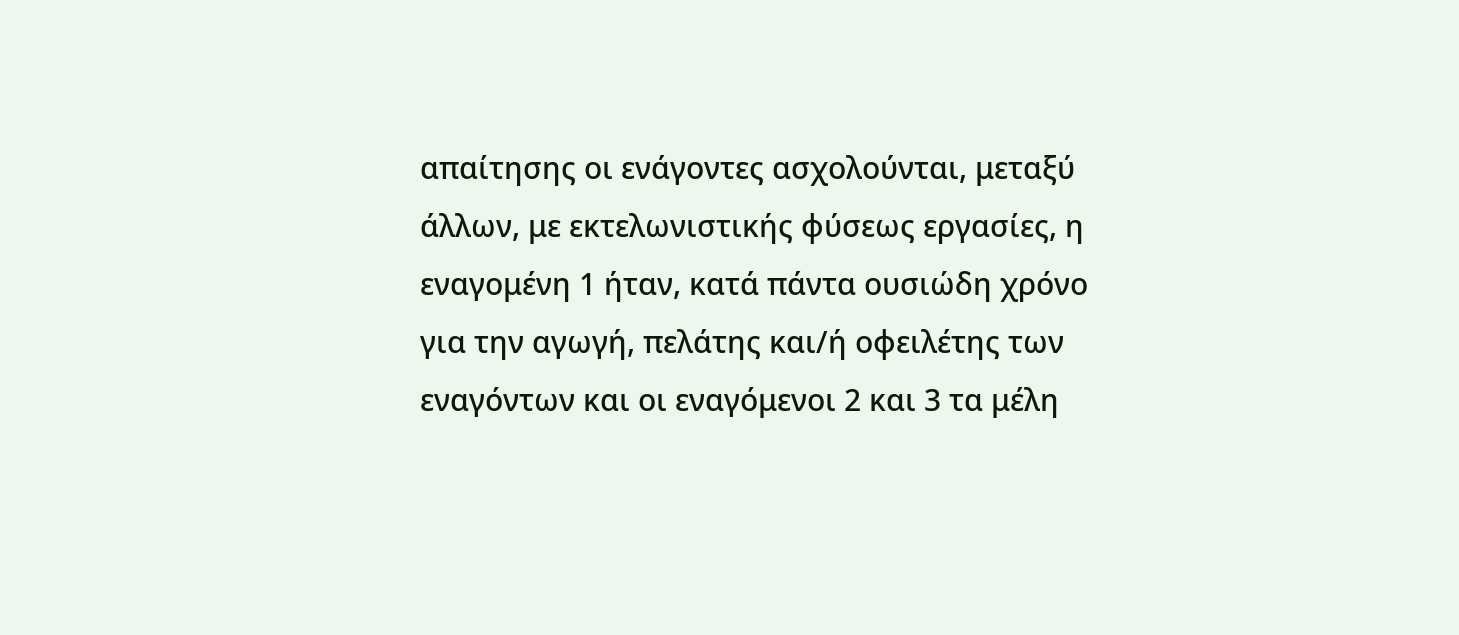απαίτησης οι ενάγοντες ασχολούνται, μεταξύ άλλων, με εκτελωνιστικής φύσεως εργασίες, η εναγομένη 1 ήταν, κατά πάντα ουσιώδη χρόνο για την αγωγή, πελάτης και/ή οφειλέτης των εναγόντων και οι εναγόμενοι 2 και 3 τα μέλη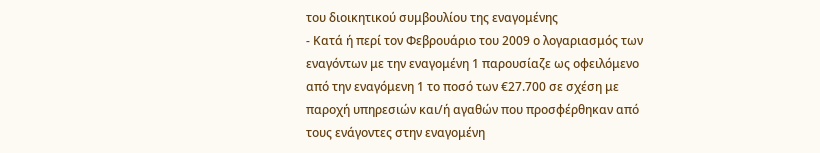του διοικητικού συμβουλίου της εναγομένης
- Κατά ή περί τον Φεβρουάριο του 2009 ο λογαριασμός των εναγόντων με την εναγομένη 1 παρουσίαζε ως οφειλόμενο από την εναγόμενη 1 το ποσό των €27.700 σε σχέση με παροχή υπηρεσιών και/ή αγαθών που προσφέρθηκαν από τους ενάγοντες στην εναγομένη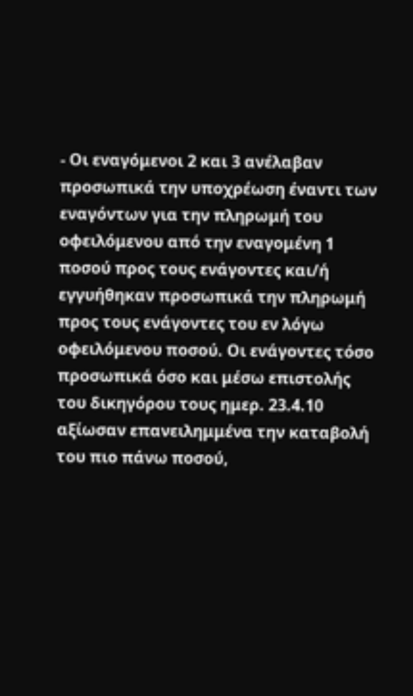- Οι εναγόμενοι 2 και 3 ανέλαβαν προσωπικά την υποχρέωση έναντι των εναγόντων για την πληρωμή του οφειλόμενου από την εναγομένη 1 ποσού προς τους ενάγοντες και/ή εγγυήθηκαν προσωπικά την πληρωμή προς τους ενάγοντες του εν λόγω οφειλόμενου ποσού. Οι ενάγοντες τόσο προσωπικά όσο και μέσω επιστολής του δικηγόρου τους ημερ. 23.4.10 αξίωσαν επανειλημμένα την καταβολή του πιο πάνω ποσού,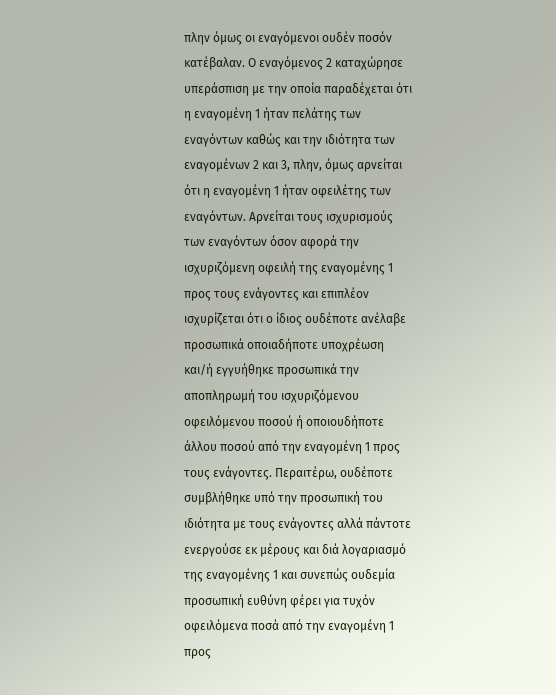πλην όμως οι εναγόμενοι ουδέν ποσόν κατέβαλαν. Ο εναγόμενος 2 καταχώρησε υπεράσπιση με την οποία παραδέχεται ότι η εναγομένη 1 ήταν πελάτης των εναγόντων καθώς και την ιδιότητα των εναγομένων 2 και 3, πλην, όμως αρνείται ότι η εναγομένη 1 ήταν οφειλέτης των εναγόντων. Αρνείται τους ισχυρισμούς των εναγόντων όσον αφορά την ισχυριζόμενη οφειλή της εναγομένης 1 προς τους ενάγοντες και επιπλέον ισχυρίζεται ότι ο ίδιος ουδέποτε ανέλαβε προσωπικά οποιαδήποτε υποχρέωση και/ή εγγυήθηκε προσωπικά την αποπληρωμή του ισχυριζόμενου οφειλόμενου ποσού ή οποιουδήποτε άλλου ποσού από την εναγομένη 1 προς τους ενάγοντες. Περαιτέρω, ουδέποτε συμβλήθηκε υπό την προσωπική του ιδιότητα με τους ενάγοντες αλλά πάντοτε ενεργούσε εκ μέρους και διά λογαριασμό της εναγομένης 1 και συνεπώς ουδεμία προσωπική ευθύνη φέρει για τυχόν οφειλόμενα ποσά από την εναγομένη 1 προς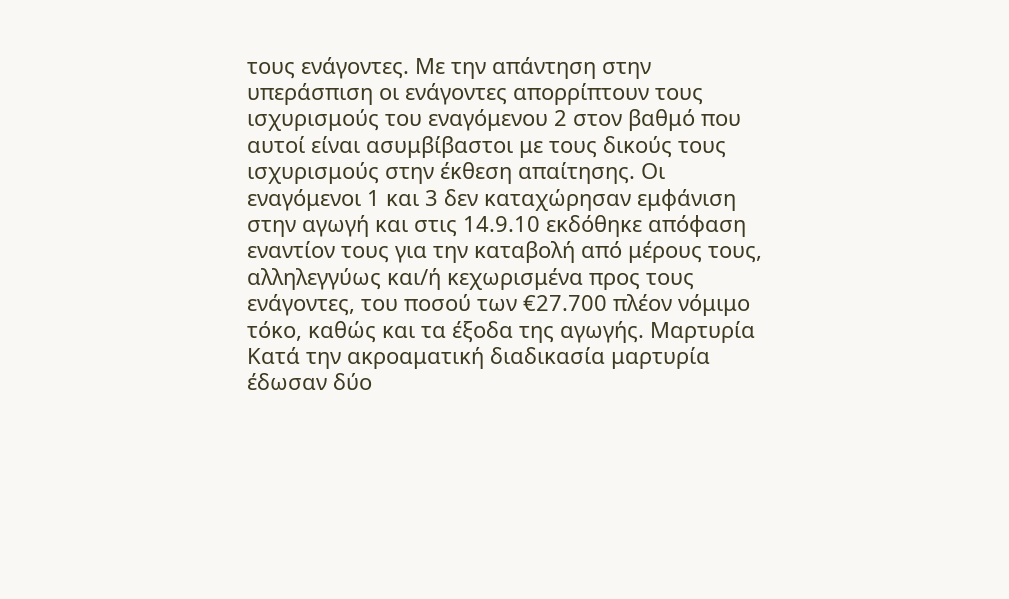τους ενάγοντες. Με την απάντηση στην υπεράσπιση οι ενάγοντες απορρίπτουν τους ισχυρισμούς του εναγόμενου 2 στον βαθμό που αυτοί είναι ασυμβίβαστοι με τους δικούς τους ισχυρισμούς στην έκθεση απαίτησης. Οι εναγόμενοι 1 και 3 δεν καταχώρησαν εμφάνιση στην αγωγή και στις 14.9.10 εκδόθηκε απόφαση εναντίον τους για την καταβολή από μέρους τους, αλληλεγγύως και/ή κεχωρισμένα προς τους ενάγοντες, του ποσού των €27.700 πλέον νόμιμο τόκο, καθώς και τα έξοδα της αγωγής. Μαρτυρία Κατά την ακροαματική διαδικασία μαρτυρία έδωσαν δύο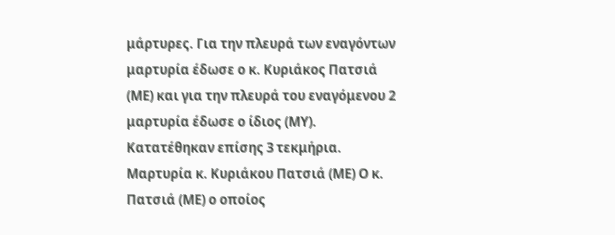μάρτυρες. Για την πλευρά των εναγόντων μαρτυρία έδωσε ο κ. Κυριάκος Πατσιά (ΜΕ) και για την πλευρά του εναγόμενου 2 μαρτυρία έδωσε ο ίδιος (ΜΥ). Κατατέθηκαν επίσης 3 τεκμήρια. Μαρτυρία κ. Κυριάκου Πατσιά (ΜΕ) Ο κ. Πατσιά (ΜΕ) ο οποίος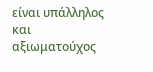είναι υπάλληλος και αξιωματούχος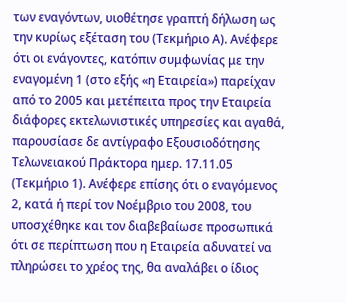των εναγόντων, υιοθέτησε γραπτή δήλωση ως την κυρίως εξέταση του (Τεκμήριο Α). Ανέφερε ότι οι ενάγοντες, κατόπιν συμφωνίας με την εναγομένη 1 (στο εξής «η Εταιρεία») παρείχαν από το 2005 και μετέπειτα προς την Εταιρεία διάφορες εκτελωνιστικές υπηρεσίες και αγαθά, παρουσίασε δε αντίγραφο Εξουσιοδότησης Τελωνειακού Πράκτορα ημερ. 17.11.05 (Τεκμήριο 1). Ανέφερε επίσης ότι ο εναγόμενος 2, κατά ή περί τον Νοέμβριο του 2008, του υποσχέθηκε και τον διαβεβαίωσε προσωπικά ότι σε περίπτωση που η Εταιρεία αδυνατεί να πληρώσει το χρέος της, θα αναλάβει ο ίδιος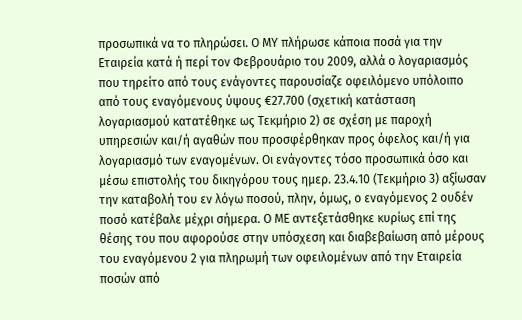προσωπικά να το πληρώσει. Ο ΜΥ πλήρωσε κάποια ποσά για την Εταιρεία κατά ή περί τον Φεβρουάριο του 2009, αλλά ο λογαριασμός που τηρείτο από τους ενάγοντες παρουσίαζε οφειλόμενο υπόλοιπο από τους εναγόμενους ύψους €27.700 (σχετική κατάσταση λογαριασμού κατατέθηκε ως Τεκμήριο 2) σε σχέση με παροχή υπηρεσιών και/ή αγαθών που προσφέρθηκαν προς όφελος και/ή για λογαριασμό των εναγομένων. Οι ενάγοντες τόσο προσωπικά όσο και μέσω επιστολής του δικηγόρου τους ημερ. 23.4.10 (Τεκμήριο 3) αξίωσαν την καταβολή του εν λόγω ποσού, πλην, όμως, ο εναγόμενος 2 ουδέν ποσό κατέβαλε μέχρι σήμερα. Ο ΜΕ αντεξετάσθηκε κυρίως επί της θέσης του που αφορούσε στην υπόσχεση και διαβεβαίωση από μέρους του εναγόμενου 2 για πληρωμή των οφειλομένων από την Εταιρεία ποσών από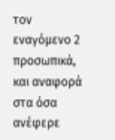τον εναγόμενο 2 προσωπικά, και αναφορά στα όσα ανέφερε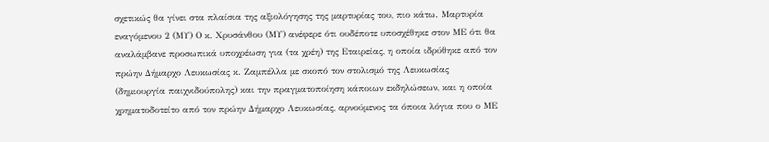σχετικώς θα γίνει στα πλαίσια της αξιολόγησης της μαρτυρίας του, πιο κάτω. Μαρτυρία εναγόμενου 2 (ΜΥ) Ο κ. Χρυσάνθου (ΜΥ) ανέφερε ότι ουδέποτε υποσχέθηκε στον ΜΕ ότι θα αναλάμβανε προσωπικά υποχρέωση για (τα χρέη) της Εταιρείας, η οποία ιδρύθηκε από τον πρώην Δήμαρχο Λευκωσίας κ. Ζαμπέλλα με σκοπό τον στολισμό της Λευκωσίας (δημιουργία παιχνιδούπολης) και την πραγματοποίηση κάποιων εκδηλώσεων, και η οποία χρηματοδοτείτο από τον πρώην Δήμαρχο Λευκωσίας, αρνούμενος τα όποια λόγια που ο ΜΕ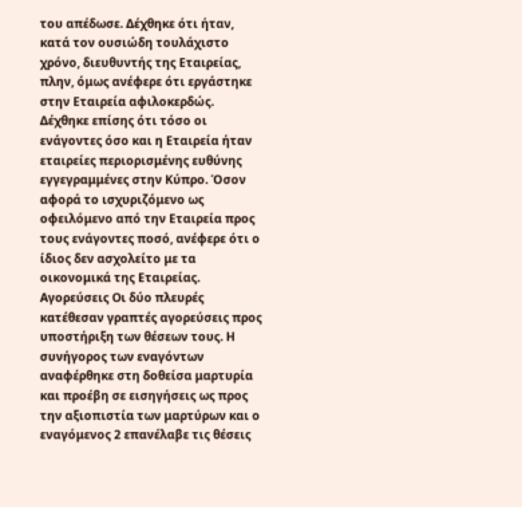του απέδωσε. Δέχθηκε ότι ήταν, κατά τον ουσιώδη τουλάχιστο χρόνο, διευθυντής της Εταιρείας, πλην, όμως ανέφερε ότι εργάστηκε στην Εταιρεία αφιλοκερδώς. Δέχθηκε επίσης ότι τόσο οι ενάγοντες όσο και η Εταιρεία ήταν εταιρείες περιορισμένης ευθύνης εγγεγραμμένες στην Κύπρο. Όσον αφορά το ισχυριζόμενο ως οφειλόμενο από την Εταιρεία προς τους ενάγοντες ποσό, ανέφερε ότι ο ίδιος δεν ασχολείτο με τα οικονομικά της Εταιρείας. Αγορεύσεις Οι δύο πλευρές κατέθεσαν γραπτές αγορεύσεις προς υποστήριξη των θέσεων τους. Η συνήγορος των εναγόντων αναφέρθηκε στη δοθείσα μαρτυρία και προέβη σε εισηγήσεις ως προς την αξιοπιστία των μαρτύρων και ο εναγόμενος 2 επανέλαβε τις θέσεις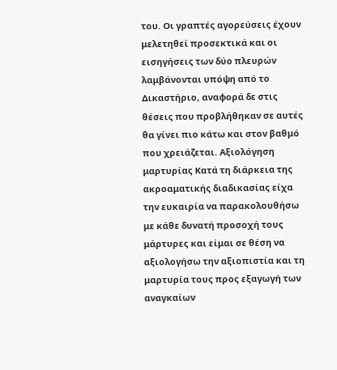του. Οι γραπτές αγορεύσεις έχουν μελετηθεί προσεκτικά και οι εισηγήσεις των δύο πλευρών λαμβάνονται υπόψη από το Δικαστήριο, αναφορά δε στις θέσεις που προβλήθηκαν σε αυτές θα γίνει πιο κάτω και στον βαθμό που χρειάζεται. Αξιολόγηση μαρτυρίας Κατά τη διάρκεια της ακροαματικής διαδικασίας είχα την ευκαιρία να παρακολουθήσω με κάθε δυνατή προσοχή τους μάρτυρες και είμαι σε θέση να αξιολογήσω την αξιοπιστία και τη μαρτυρία τους προς εξαγωγή των αναγκαίων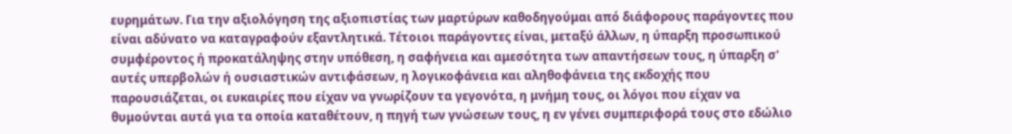ευρημάτων. Για την αξιολόγηση της αξιοπιστίας των μαρτύρων καθοδηγούμαι από διάφορους παράγοντες που είναι αδύνατο να καταγραφούν εξαντλητικά. Τέτοιοι παράγοντες είναι, μεταξύ άλλων, η ύπαρξη προσωπικού συμφέροντος ή προκατάληψης στην υπόθεση, η σαφήνεια και αμεσότητα των απαντήσεων τους, η ύπαρξη σ' αυτές υπερβολών ή ουσιαστικών αντιφάσεων, η λογικοφάνεια και αληθοφάνεια της εκδοχής που παρουσιάζεται, οι ευκαιρίες που είχαν να γνωρίζουν τα γεγονότα, η μνήμη τους, οι λόγοι που είχαν να θυμούνται αυτά για τα οποία καταθέτουν, η πηγή των γνώσεων τους, η εν γένει συμπεριφορά τους στο εδώλιο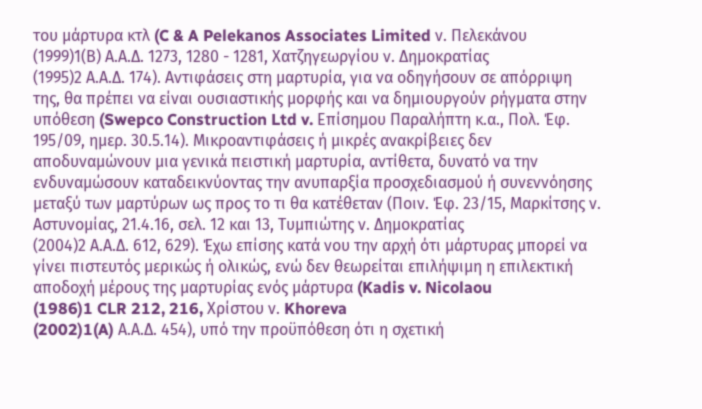του μάρτυρα κτλ (C & A Pelekanos Associates Limited ν. Πελεκάνου
(1999)1(Β) Α.Α.Δ. 1273, 1280 - 1281, Χατζηγεωργίου ν. Δημοκρατίας
(1995)2 Α.Α.Δ. 174). Αντιφάσεις στη μαρτυρία, για να οδηγήσουν σε απόρριψη της, θα πρέπει να είναι ουσιαστικής μορφής και να δημιουργούν ρήγματα στην υπόθεση (Swepco Construction Ltd v. Επίσημου Παραλήπτη κ.α., Πολ. Έφ. 195/09, ημερ. 30.5.14). Μικροαντιφάσεις ή μικρές ανακρίβειες δεν αποδυναμώνουν μια γενικά πειστική μαρτυρία, αντίθετα, δυνατό να την ενδυναμώσουν καταδεικνύοντας την ανυπαρξία προσχεδιασμού ή συνεννόησης μεταξύ των μαρτύρων ως προς το τι θα κατέθεταν (Ποιν. Έφ. 23/15, Μαρκίτσης ν. Αστυνομίας, 21.4.16, σελ. 12 και 13, Τυμπιώτης ν. Δημοκρατίας
(2004)2 Α.Α.Δ. 612, 629). Έχω επίσης κατά νου την αρχή ότι μάρτυρας μπορεί να γίνει πιστευτός μερικώς ή ολικώς, ενώ δεν θεωρείται επιλήψιμη η επιλεκτική αποδοχή μέρους της μαρτυρίας ενός μάρτυρα (Kadis v. Nicolaou
(1986)1 CLR 212, 216, Χρίστου ν. Khoreva
(2002)1(A) Α.Α.Δ. 454), υπό την προϋπόθεση ότι η σχετική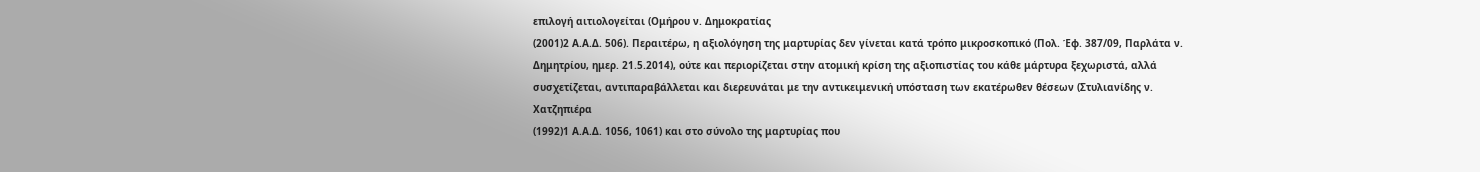επιλογή αιτιολογείται (Ομήρου ν. Δημοκρατίας
(2001)2 Α.Α.Δ. 506). Περαιτέρω, η αξιολόγηση της μαρτυρίας δεν γίνεται κατά τρόπο μικροσκοπικό (Πολ. Έφ. 387/09, Παρλάτα ν. Δημητρίου, ημερ. 21.5.2014), ούτε και περιορίζεται στην ατομική κρίση της αξιοπιστίας του κάθε μάρτυρα ξεχωριστά, αλλά συσχετίζεται, αντιπαραβάλλεται και διερευνάται με την αντικειμενική υπόσταση των εκατέρωθεν θέσεων (Στυλιανίδης ν. Χατζηπιέρα
(1992)1 Α.Α.Δ. 1056, 1061) και στο σύνολο της μαρτυρίας που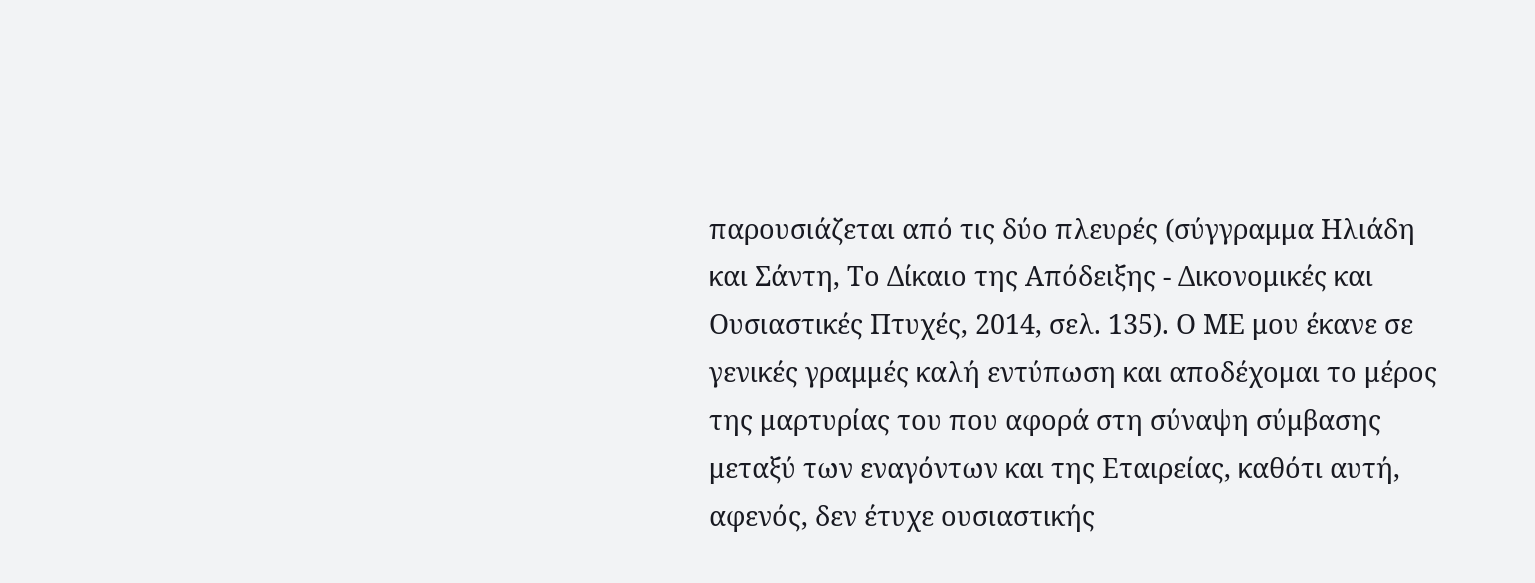παρουσιάζεται από τις δύο πλευρές (σύγγραμμα Ηλιάδη και Σάντη, Το Δίκαιο της Απόδειξης - Δικονομικές και Ουσιαστικές Πτυχές, 2014, σελ. 135). Ο ΜΕ μου έκανε σε γενικές γραμμές καλή εντύπωση και αποδέχομαι το μέρος της μαρτυρίας του που αφορά στη σύναψη σύμβασης μεταξύ των εναγόντων και της Εταιρείας, καθότι αυτή, αφενός, δεν έτυχε ουσιαστικής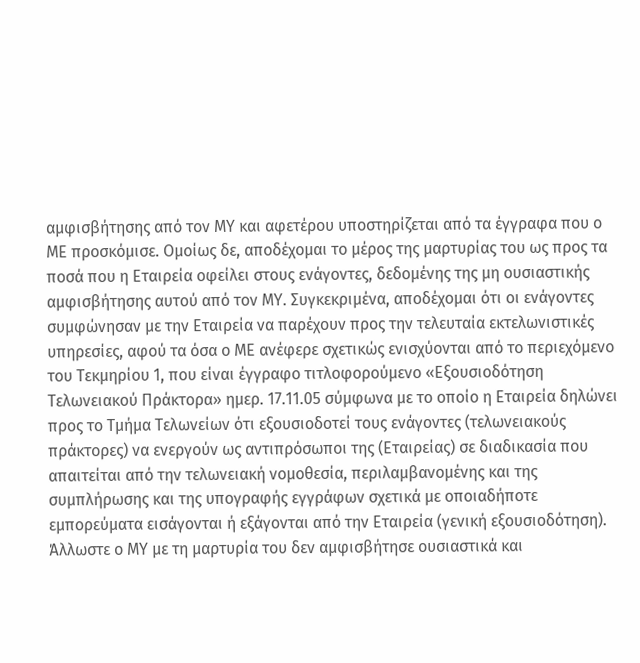αμφισβήτησης από τον ΜΥ και αφετέρου υποστηρίζεται από τα έγγραφα που ο ΜΕ προσκόμισε. Ομοίως δε, αποδέχομαι το μέρος της μαρτυρίας του ως προς τα ποσά που η Εταιρεία οφείλει στους ενάγοντες, δεδομένης της μη ουσιαστικής αμφισβήτησης αυτού από τον ΜΥ. Συγκεκριμένα, αποδέχομαι ότι οι ενάγοντες συμφώνησαν με την Εταιρεία να παρέχουν προς την τελευταία εκτελωνιστικές υπηρεσίες, αφού τα όσα ο ΜΕ ανέφερε σχετικώς ενισχύονται από το περιεχόμενο του Τεκμηρίου 1, που είναι έγγραφο τιτλοφορούμενο «Εξουσιοδότηση Τελωνειακού Πράκτορα» ημερ. 17.11.05 σύμφωνα με το οποίο η Εταιρεία δηλώνει προς το Τμήμα Τελωνείων ότι εξουσιοδοτεί τους ενάγοντες (τελωνειακούς πράκτορες) να ενεργούν ως αντιπρόσωποι της (Εταιρείας) σε διαδικασία που απαιτείται από την τελωνειακή νομοθεσία, περιλαμβανομένης και της συμπλήρωσης και της υπογραφής εγγράφων σχετικά με οποιαδήποτε εμπορεύματα εισάγονται ή εξάγονται από την Εταιρεία (γενική εξουσιοδότηση). Άλλωστε ο ΜΥ με τη μαρτυρία του δεν αμφισβήτησε ουσιαστικά και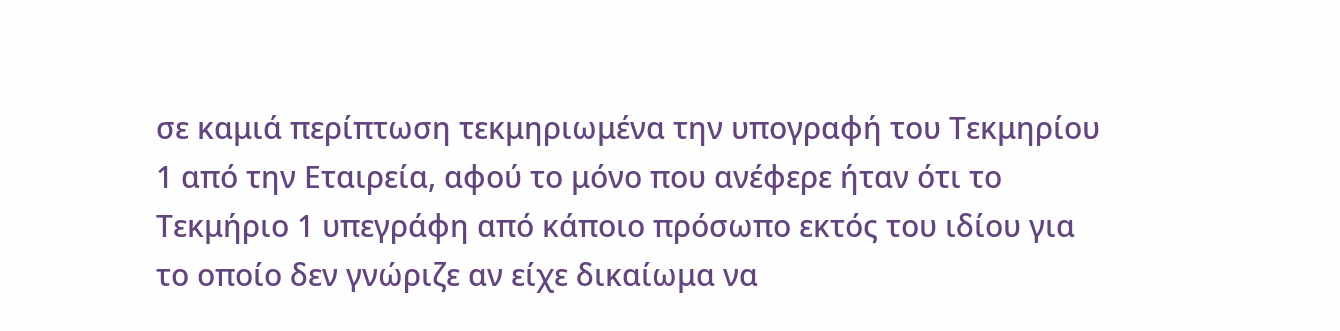σε καμιά περίπτωση τεκμηριωμένα την υπογραφή του Τεκμηρίου 1 από την Εταιρεία, αφού το μόνο που ανέφερε ήταν ότι το Τεκμήριο 1 υπεγράφη από κάποιο πρόσωπο εκτός του ιδίου για το οποίο δεν γνώριζε αν είχε δικαίωμα να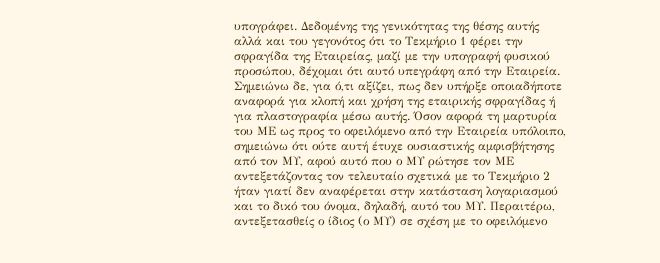υπογράφει. Δεδομένης της γενικότητας της θέσης αυτής αλλά και του γεγονότος ότι το Τεκμήριο 1 φέρει την σφραγίδα της Εταιρείας, μαζί με την υπογραφή φυσικού προσώπου, δέχομαι ότι αυτό υπεγράφη από την Εταιρεία. Σημειώνω δε, για ό,τι αξίζει, πως δεν υπήρξε οποιαδήποτε αναφορά για κλοπή και χρήση της εταιρικής σφραγίδας ή για πλαστογραφία μέσω αυτής. Όσον αφορά τη μαρτυρία του ΜΕ ως προς το οφειλόμενο από την Εταιρεία υπόλοιπο, σημειώνω ότι ούτε αυτή έτυχε ουσιαστικής αμφισβήτησης από τον ΜΥ, αφού αυτό που ο ΜΥ ρώτησε τον ΜΕ αντεξετάζοντας τον τελευταίο σχετικά με το Τεκμήριο 2 ήταν γιατί δεν αναφέρεται στην κατάσταση λογαριασμού και το δικό του όνομα, δηλαδή, αυτό του ΜΥ. Περαιτέρω, αντεξετασθείς ο ίδιος (ο ΜΥ) σε σχέση με το οφειλόμενο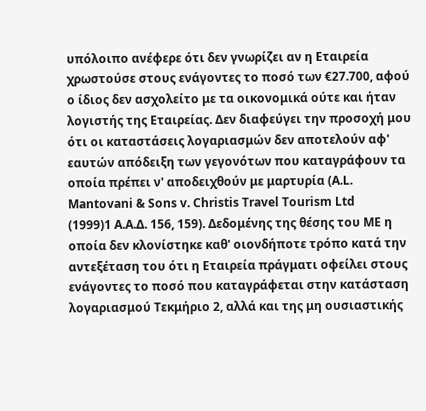υπόλοιπο ανέφερε ότι δεν γνωρίζει αν η Εταιρεία χρωστούσε στους ενάγοντες το ποσό των €27.700, αφού ο ίδιος δεν ασχολείτο με τα οικονομικά ούτε και ήταν λογιστής της Εταιρείας. Δεν διαφεύγει την προσοχή μου ότι οι καταστάσεις λογαριασμών δεν αποτελούν αφ' εαυτών απόδειξη των γεγονότων που καταγράφουν τα οποία πρέπει ν' αποδειχθούν με μαρτυρία (A.L. Mantovani & Sons v. Christis Travel Tourism Ltd
(1999)1 Α.Α.Δ. 156, 159). Δεδομένης της θέσης του ΜΕ η οποία δεν κλονίστηκε καθ' οιονδήποτε τρόπο κατά την αντεξέταση του ότι η Εταιρεία πράγματι οφείλει στους ενάγοντες το ποσό που καταγράφεται στην κατάσταση λογαριασμού Τεκμήριο 2, αλλά και της μη ουσιαστικής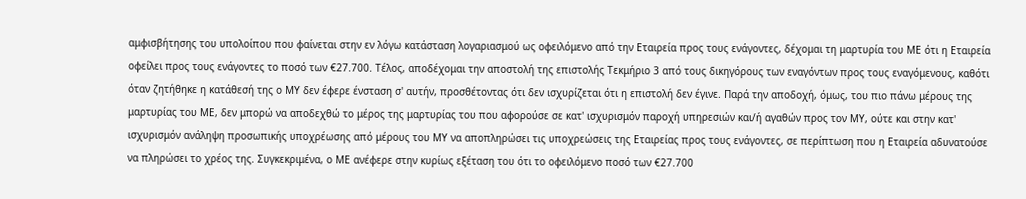αμφισβήτησης του υπολοίπου που φαίνεται στην εν λόγω κατάσταση λογαριασμού ως οφειλόμενο από την Εταιρεία προς τους ενάγοντες, δέχομαι τη μαρτυρία του ΜΕ ότι η Εταιρεία οφείλει προς τους ενάγοντες το ποσό των €27.700. Τέλος, αποδέχομαι την αποστολή της επιστολής Τεκμήριο 3 από τους δικηγόρους των εναγόντων προς τους εναγόμενους, καθότι όταν ζητήθηκε η κατάθεσή της ο ΜΥ δεν έφερε ένσταση σ' αυτήν, προσθέτοντας ότι δεν ισχυρίζεται ότι η επιστολή δεν έγινε. Παρά την αποδοχή, όμως, του πιο πάνω μέρους της μαρτυρίας του ΜΕ, δεν μπορώ να αποδεχθώ το μέρος της μαρτυρίας του που αφορούσε σε κατ' ισχυρισμόν παροχή υπηρεσιών και/ή αγαθών προς τον ΜΥ, ούτε και στην κατ' ισχυρισμόν ανάληψη προσωπικής υποχρέωσης από μέρους του ΜΥ να αποπληρώσει τις υποχρεώσεις της Εταιρείας προς τους ενάγοντες, σε περίπτωση που η Εταιρεία αδυνατούσε να πληρώσει το χρέος της. Συγκεκριμένα, ο ΜΕ ανέφερε στην κυρίως εξέταση του ότι το οφειλόμενο ποσό των €27.700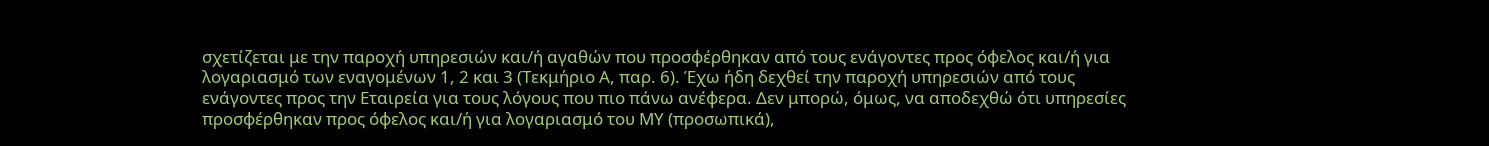σχετίζεται με την παροχή υπηρεσιών και/ή αγαθών που προσφέρθηκαν από τους ενάγοντες προς όφελος και/ή για λογαριασμό των εναγομένων 1, 2 και 3 (Τεκμήριο Α, παρ. 6). Έχω ήδη δεχθεί την παροχή υπηρεσιών από τους ενάγοντες προς την Εταιρεία για τους λόγους που πιο πάνω ανέφερα. Δεν μπορώ, όμως, να αποδεχθώ ότι υπηρεσίες προσφέρθηκαν προς όφελος και/ή για λογαριασμό του ΜΥ (προσωπικά),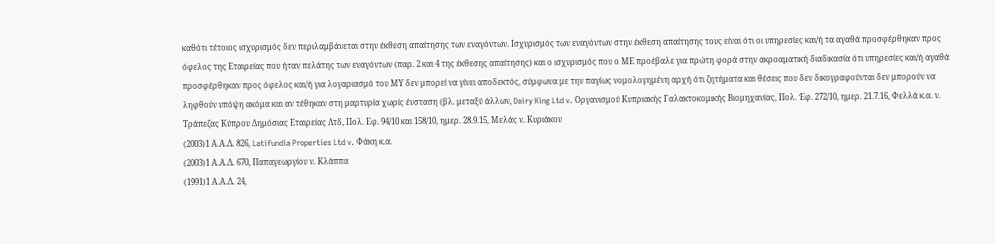καθότι τέτοιος ισχυρισμός δεν περιλαμβάνεται στην έκθεση απαίτησης των εναγόντων. Ισχυρισμός των εναγόντων στην έκθεση απαίτησης τους είναι ότι οι υπηρεσίες και/ή τα αγαθά προσφέρθηκαν προς όφελος της Εταιρείας που ήταν πελάτης των εναγόντων (παρ. 2 και 4 της έκθεσης απαίτησης) και ο ισχυρισμός που ο ΜΕ προέβαλε για πρώτη φορά στην ακροαματική διαδικασία ότι υπηρεσίες και/ή αγαθά προσφέρθηκαν προς όφελος και/ή για λογαριασμό του ΜΥ δεν μπορεί να γίνει αποδεκτός, σύμφωνα με την παγίως νομολογημένη αρχή ότι ζητήματα και θέσεις που δεν δικογραφούνται δεν μπορούν να ληφθούν υπόψη ακόμα και αν τέθηκαν στη μαρτυρία χωρίς ένσταση (βλ. μεταξύ άλλων, Dairy King Ltd v. Οργανισμού Κυπριακής Γαλακτοκομικής Βιομηχανίας, Πολ. Έφ. 272/10, ημερ. 21.7.16, Φελλά κ.α. ν. Τράπεζας Κύπρου Δημόσιας Εταιρείας Λτδ, Πολ. Εφ. 94/10 και 158/10, ημερ. 28.9.15, Μελάς ν. Κυριάκου
(2003)1 Α.Α.Δ. 826, Latifundia Properties Ltd v. Φάκη κ.α.
(2003)1 Α.Α.Δ. 670, Παπαγεωργίου ν. Κλάππα
(1991)1 Α.Α.Δ. 24,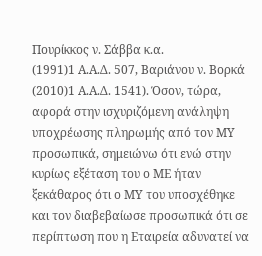Πουρίκκος ν. Σάββα κ.α.
(1991)1 Α.Α.Δ. 507, Βαριάνου ν. Βορκά
(2010)1 Α.Α.Δ. 1541). Όσον, τώρα, αφορά στην ισχυριζόμενη ανάληψη υποχρέωσης πληρωμής από τον ΜΥ προσωπικά, σημειώνω ότι ενώ στην κυρίως εξέταση του ο ΜΕ ήταν ξεκάθαρος ότι ο ΜΥ του υποσχέθηκε και τον διαβεβαίωσε προσωπικά ότι σε περίπτωση που η Εταιρεία αδυνατεί να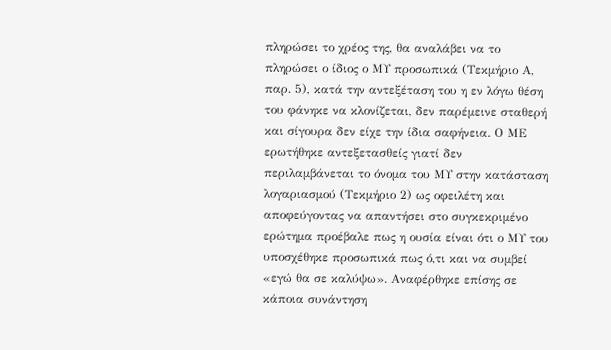πληρώσει το χρέος της, θα αναλάβει να το πληρώσει ο ίδιος ο ΜΥ προσωπικά (Τεκμήριο Α, παρ. 5), κατά την αντεξέταση του η εν λόγω θέση του φάνηκε να κλονίζεται, δεν παρέμεινε σταθερή και σίγουρα δεν είχε την ίδια σαφήνεια. Ο ΜΕ ερωτήθηκε αντεξετασθείς γιατί δεν περιλαμβάνεται το όνομα του ΜΥ στην κατάσταση λογαριασμού (Τεκμήριο 2) ως οφειλέτη και αποφεύγοντας να απαντήσει στο συγκεκριμένο ερώτημα προέβαλε πως η ουσία είναι ότι ο ΜΥ του υποσχέθηκε προσωπικά πως ό,τι και να συμβεί «εγώ θα σε καλύψω». Αναφέρθηκε επίσης σε κάποια συνάντηση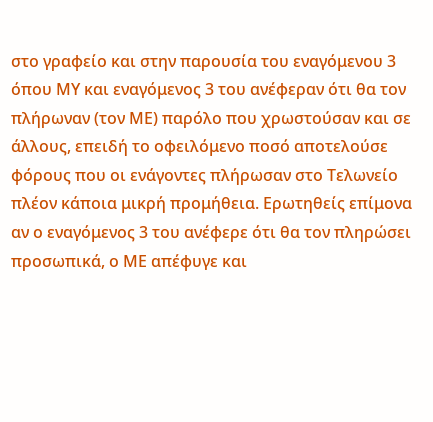στο γραφείο και στην παρουσία του εναγόμενου 3 όπου ΜΥ και εναγόμενος 3 του ανέφεραν ότι θα τον πλήρωναν (τον ΜΕ) παρόλο που χρωστούσαν και σε άλλους, επειδή το οφειλόμενο ποσό αποτελούσε φόρους που οι ενάγοντες πλήρωσαν στο Τελωνείο πλέον κάποια μικρή προμήθεια. Ερωτηθείς επίμονα αν ο εναγόμενος 3 του ανέφερε ότι θα τον πληρώσει προσωπικά, ο ΜΕ απέφυγε και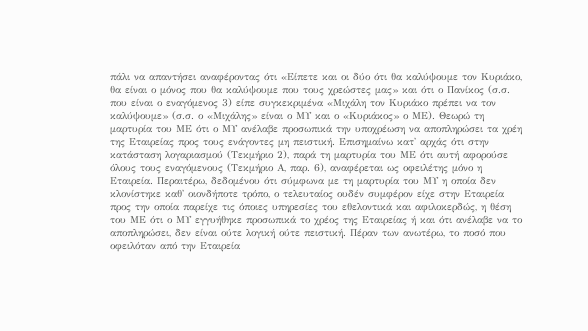πάλι να απαντήσει αναφέροντας ότι «Είπετε και οι δύο ότι θα καλύψουμε τον Κυριάκο, θα είναι ο μόνος που θα καλύψουμε που τους χρεώστες μας» και ότι ο Πανίκος (σ.σ. που είναι ο εναγόμενος 3) είπε συγκεκριμένα «Μιχάλη τον Κυριάκο πρέπει να τον καλύψουμε» (σ.σ. ο «Μιχάλης» είναι ο ΜΥ και ο «Κυριάκος» ο ΜΕ). Θεωρώ τη μαρτυρία του ΜΕ ότι ο ΜΥ ανέλαβε προσωπικά την υποχρέωση να αποπληρώσει τα χρέη της Εταιρείας προς τους ενάγοντες μη πειστική. Επισημαίνω κατ' αρχάς ότι στην κατάσταση λογαριασμού (Τεκμήριο 2), παρά τη μαρτυρία του ΜΕ ότι αυτή αφορούσε όλους τους εναγόμενους (Τεκμήριο Α, παρ. 6), αναφέρεται ως οφειλέτης μόνο η Εταιρεία. Περαιτέρω, δεδομένου ότι σύμφωνα με τη μαρτυρία του ΜΥ η οποία δεν κλονίστηκε καθ' οιονδήποτε τρόπο, ο τελευταίος ουδέν συμφέρον είχε στην Εταιρεία προς την οποία παρείχε τις όποιες υπηρεσίες του εθελοντικά και αφιλοκερδώς, η θέση του ΜΕ ότι ο ΜΥ εγγυήθηκε προσωπικά το χρέος της Εταιρείας ή και ότι ανέλαβε να το αποπληρώσει, δεν είναι ούτε λογική ούτε πειστική. Πέραν των ανωτέρω, το ποσό που οφειλόταν από την Εταιρεία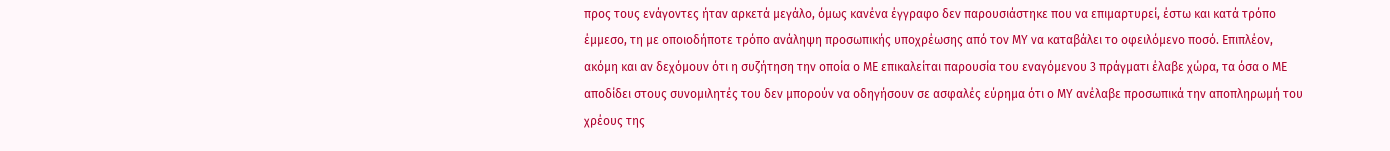προς τους ενάγοντες ήταν αρκετά μεγάλο, όμως κανένα έγγραφο δεν παρουσιάστηκε που να επιμαρτυρεί, έστω και κατά τρόπο έμμεσο, τη με οποιοδήποτε τρόπο ανάληψη προσωπικής υποχρέωσης από τον ΜΥ να καταβάλει το οφειλόμενο ποσό. Επιπλέον, ακόμη και αν δεχόμουν ότι η συζήτηση την οποία ο ΜΕ επικαλείται παρουσία του εναγόμενου 3 πράγματι έλαβε χώρα, τα όσα ο ΜΕ αποδίδει στους συνομιλητές του δεν μπορούν να οδηγήσουν σε ασφαλές εύρημα ότι ο ΜΥ ανέλαβε προσωπικά την αποπληρωμή του χρέους της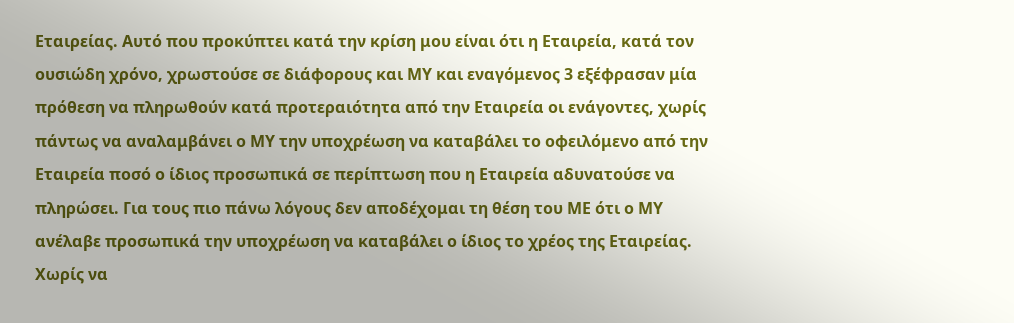Εταιρείας. Αυτό που προκύπτει κατά την κρίση μου είναι ότι η Εταιρεία, κατά τον ουσιώδη χρόνο, χρωστούσε σε διάφορους και ΜΥ και εναγόμενος 3 εξέφρασαν μία πρόθεση να πληρωθούν κατά προτεραιότητα από την Εταιρεία οι ενάγοντες, χωρίς πάντως να αναλαμβάνει ο ΜΥ την υποχρέωση να καταβάλει το οφειλόμενο από την Εταιρεία ποσό ο ίδιος προσωπικά σε περίπτωση που η Εταιρεία αδυνατούσε να πληρώσει. Για τους πιο πάνω λόγους δεν αποδέχομαι τη θέση του ΜΕ ότι ο ΜΥ ανέλαβε προσωπικά την υποχρέωση να καταβάλει ο ίδιος το χρέος της Εταιρείας. Χωρίς να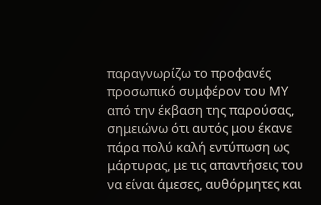παραγνωρίζω το προφανές προσωπικό συμφέρον του ΜΥ από την έκβαση της παρούσας, σημειώνω ότι αυτός μου έκανε πάρα πολύ καλή εντύπωση ως μάρτυρας, με τις απαντήσεις του να είναι άμεσες, αυθόρμητες και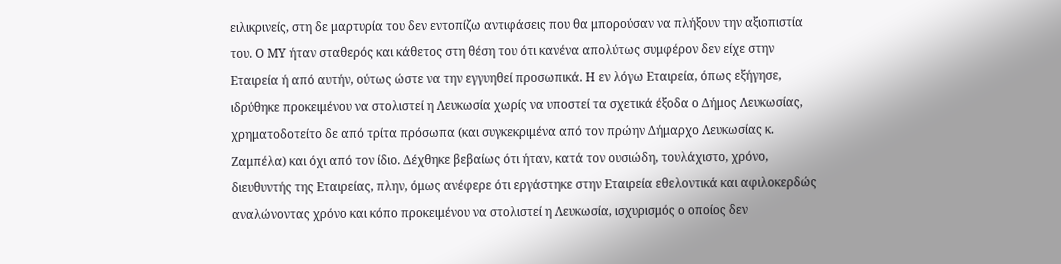ειλικρινείς, στη δε μαρτυρία του δεν εντοπίζω αντιφάσεις που θα μπορούσαν να πλήξουν την αξιοπιστία του. Ο ΜΥ ήταν σταθερός και κάθετος στη θέση του ότι κανένα απολύτως συμφέρον δεν είχε στην Εταιρεία ή από αυτήν, ούτως ώστε να την εγγυηθεί προσωπικά. Η εν λόγω Εταιρεία, όπως εξήγησε, ιδρύθηκε προκειμένου να στολιστεί η Λευκωσία χωρίς να υποστεί τα σχετικά έξοδα ο Δήμος Λευκωσίας, χρηματοδοτείτο δε από τρίτα πρόσωπα (και συγκεκριμένα από τον πρώην Δήμαρχο Λευκωσίας κ. Ζαμπέλα) και όχι από τον ίδιο. Δέχθηκε βεβαίως ότι ήταν, κατά τον ουσιώδη, τουλάχιστο, χρόνο, διευθυντής της Εταιρείας, πλην, όμως ανέφερε ότι εργάστηκε στην Εταιρεία εθελοντικά και αφιλοκερδώς αναλώνοντας χρόνο και κόπο προκειμένου να στολιστεί η Λευκωσία, ισχυρισμός ο οποίος δεν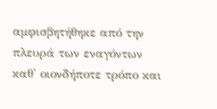αμφισβητήθηκε από την πλευρά των εναγόντων καθ' οιονδήποτε τρόπο και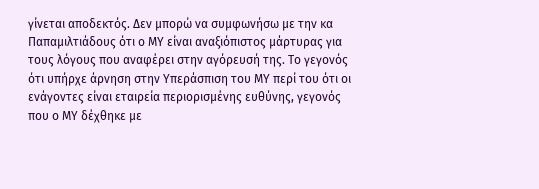γίνεται αποδεκτός. Δεν μπορώ να συμφωνήσω με την κα Παπαμιλτιάδους ότι ο ΜΥ είναι αναξιόπιστος μάρτυρας για τους λόγους που αναφέρει στην αγόρευσή της. Το γεγονός ότι υπήρχε άρνηση στην Υπεράσπιση του ΜΥ περί του ότι οι ενάγοντες είναι εταιρεία περιορισμένης ευθύνης, γεγονός που ο ΜΥ δέχθηκε με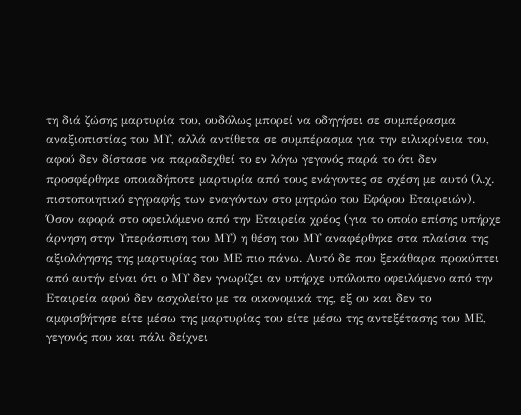τη διά ζώσης μαρτυρία του, ουδόλως μπορεί να οδηγήσει σε συμπέρασμα αναξιοπιστίας του ΜΥ, αλλά αντίθετα σε συμπέρασμα για την ειλικρίνεια του, αφού δεν δίστασε να παραδεχθεί το εν λόγω γεγονός παρά το ότι δεν προσφέρθηκε οποιαδήποτε μαρτυρία από τους ενάγοντες σε σχέση με αυτό (λ.χ. πιστοποιητικό εγγραφής των εναγόντων στο μητρώο του Εφόρου Εταιρειών). Όσον αφορά στο οφειλόμενο από την Εταιρεία χρέος (για το οποίο επίσης υπήρχε άρνηση στην Υπεράσπιση του ΜΥ) η θέση του ΜΥ αναφέρθηκε στα πλαίσια της αξιολόγησης της μαρτυρίας του ΜΕ πιο πάνω. Αυτό δε που ξεκάθαρα προκύπτει από αυτήν είναι ότι ο ΜΥ δεν γνωρίζει αν υπήρχε υπόλοιπο οφειλόμενο από την Εταιρεία αφού δεν ασχολείτο με τα οικονομικά της, εξ ου και δεν το αμφισβήτησε είτε μέσω της μαρτυρίας του είτε μέσω της αντεξέτασης του ΜΕ, γεγονός που και πάλι δείχνει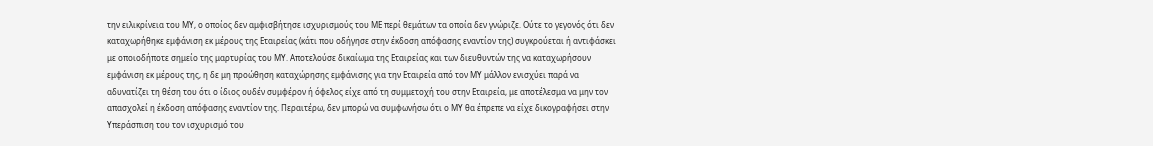την ειλικρίνεια του ΜΥ, ο οποίος δεν αμφισβήτησε ισχυρισμούς του ΜΕ περί θεμάτων τα οποία δεν γνώριζε. Ούτε το γεγονός ότι δεν καταχωρήθηκε εμφάνιση εκ μέρους της Εταιρείας (κάτι που οδήγησε στην έκδοση απόφασης εναντίον της) συγκρούεται ή αντιφάσκει με οποιοδήποτε σημείο της μαρτυρίας του ΜΥ. Αποτελούσε δικαίωμα της Εταιρείας και των διευθυντών της να καταχωρήσουν εμφάνιση εκ μέρους της, η δε μη προώθηση καταχώρησης εμφάνισης για την Εταιρεία από τον ΜΥ μάλλον ενισχύει παρά να αδυνατίζει τη θέση του ότι ο ίδιος ουδέν συμφέρον ή όφελος είχε από τη συμμετοχή του στην Εταιρεία, με αποτέλεσμα να μην τον απασχολεί η έκδοση απόφασης εναντίον της. Περαιτέρω, δεν μπορώ να συμφωνήσω ότι ο ΜΥ θα έπρεπε να είχε δικογραφήσει στην Υπεράσπιση του τον ισχυρισμό του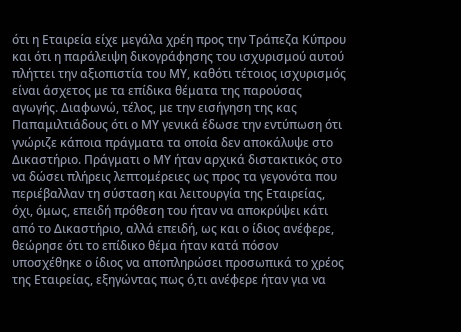ότι η Εταιρεία είχε μεγάλα χρέη προς την Τράπεζα Κύπρου και ότι η παράλειψη δικογράφησης του ισχυρισμού αυτού πλήττει την αξιοπιστία του ΜΥ, καθότι τέτοιος ισχυρισμός είναι άσχετος με τα επίδικα θέματα της παρούσας αγωγής. Διαφωνώ, τέλος, με την εισήγηση της κας Παπαμιλτιάδους ότι ο ΜΥ γενικά έδωσε την εντύπωση ότι γνώριζε κάποια πράγματα τα οποία δεν αποκάλυψε στο Δικαστήριο. Πράγματι ο ΜΥ ήταν αρχικά διστακτικός στο να δώσει πλήρεις λεπτομέρειες ως προς τα γεγονότα που περιέβαλλαν τη σύσταση και λειτουργία της Εταιρείας, όχι, όμως, επειδή πρόθεση του ήταν να αποκρύψει κάτι από το Δικαστήριο, αλλά επειδή, ως και ο ίδιος ανέφερε, θεώρησε ότι το επίδικο θέμα ήταν κατά πόσον υποσχέθηκε ο ίδιος να αποπληρώσει προσωπικά το χρέος της Εταιρείας, εξηγώντας πως ό,τι ανέφερε ήταν για να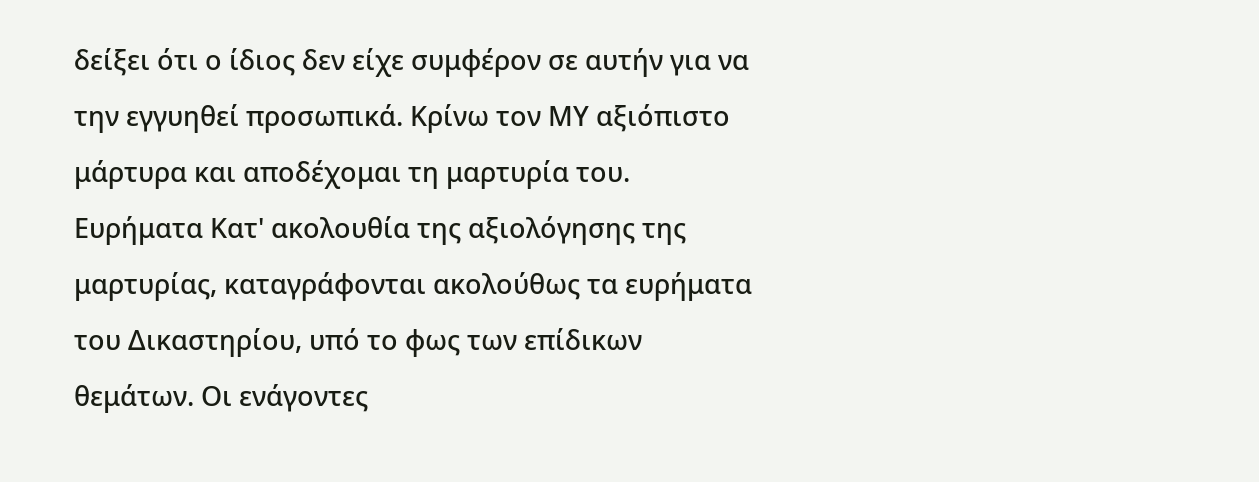δείξει ότι ο ίδιος δεν είχε συμφέρον σε αυτήν για να την εγγυηθεί προσωπικά. Κρίνω τον ΜΥ αξιόπιστο μάρτυρα και αποδέχομαι τη μαρτυρία του. Ευρήματα Κατ' ακολουθία της αξιολόγησης της μαρτυρίας, καταγράφονται ακολούθως τα ευρήματα του Δικαστηρίου, υπό το φως των επίδικων θεμάτων. Οι ενάγοντες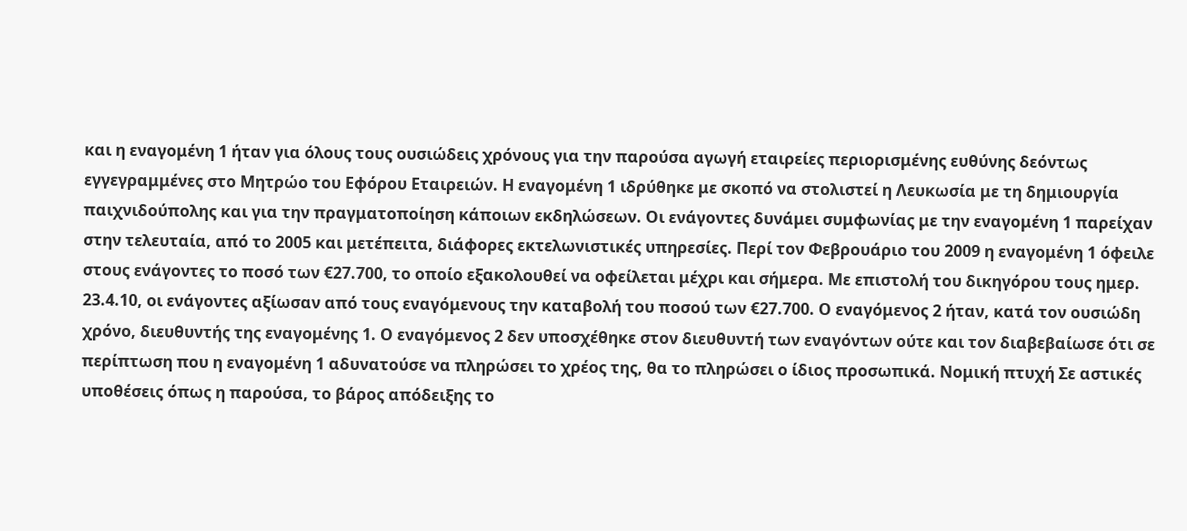και η εναγομένη 1 ήταν για όλους τους ουσιώδεις χρόνους για την παρούσα αγωγή εταιρείες περιορισμένης ευθύνης δεόντως εγγεγραμμένες στο Μητρώο του Εφόρου Εταιρειών. Η εναγομένη 1 ιδρύθηκε με σκοπό να στολιστεί η Λευκωσία με τη δημιουργία παιχνιδούπολης και για την πραγματοποίηση κάποιων εκδηλώσεων. Οι ενάγοντες δυνάμει συμφωνίας με την εναγομένη 1 παρείχαν στην τελευταία, από το 2005 και μετέπειτα, διάφορες εκτελωνιστικές υπηρεσίες. Περί τον Φεβρουάριο του 2009 η εναγομένη 1 όφειλε στους ενάγοντες το ποσό των €27.700, το οποίο εξακολουθεί να οφείλεται μέχρι και σήμερα. Με επιστολή του δικηγόρου τους ημερ. 23.4.10, οι ενάγοντες αξίωσαν από τους εναγόμενους την καταβολή του ποσού των €27.700. Ο εναγόμενος 2 ήταν, κατά τον ουσιώδη χρόνο, διευθυντής της εναγομένης 1. Ο εναγόμενος 2 δεν υποσχέθηκε στον διευθυντή των εναγόντων ούτε και τον διαβεβαίωσε ότι σε περίπτωση που η εναγομένη 1 αδυνατούσε να πληρώσει το χρέος της, θα το πληρώσει ο ίδιος προσωπικά. Νομική πτυχή Σε αστικές υποθέσεις όπως η παρούσα, το βάρος απόδειξης το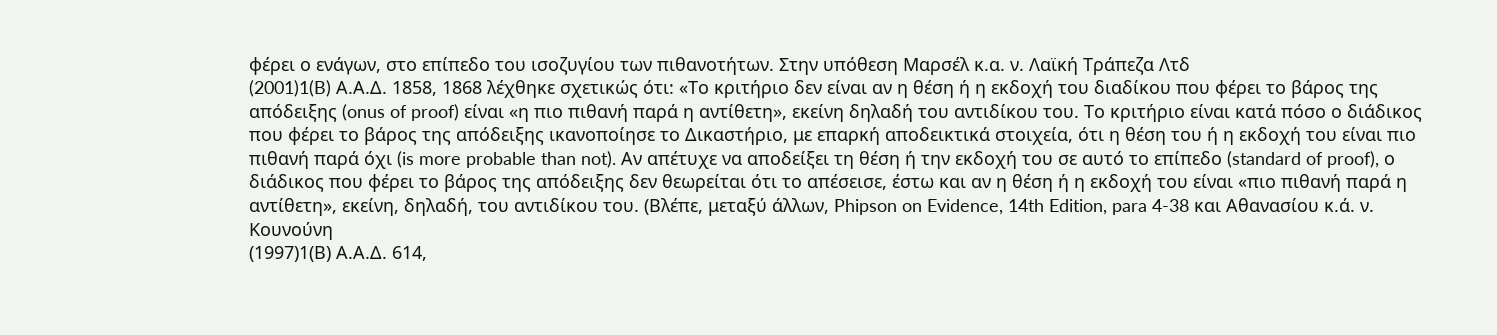φέρει ο ενάγων, στο επίπεδο του ισοζυγίου των πιθανοτήτων. Στην υπόθεση Μαρσέλ κ.α. ν. Λαϊκή Τράπεζα Λτδ
(2001)1(B) Α.Α.Δ. 1858, 1868 λέχθηκε σχετικώς ότι: «Το κριτήριο δεν είναι αν η θέση ή η εκδοχή του διαδίκου που φέρει το βάρος της απόδειξης (onus of proof) είναι «η πιο πιθανή παρά η αντίθετη», εκείνη δηλαδή του αντιδίκου του. Το κριτήριο είναι κατά πόσο ο διάδικος που φέρει το βάρος της απόδειξης ικανοποίησε το Δικαστήριο, με επαρκή αποδεικτικά στοιχεία, ότι η θέση του ή η εκδοχή του είναι πιο πιθανή παρά όχι (is more probable than not). Αν απέτυχε να αποδείξει τη θέση ή την εκδοχή του σε αυτό το επίπεδο (standard of proof), ο διάδικος που φέρει το βάρος της απόδειξης δεν θεωρείται ότι το απέσεισε, έστω και αν η θέση ή η εκδοχή του είναι «πιο πιθανή παρά η αντίθετη», εκείνη, δηλαδή, του αντιδίκου του. (Βλέπε, μεταξύ άλλων, Phipson on Evidence, 14th Edition, para 4-38 και Αθανασίου κ.ά. ν. Κουνούνη
(1997)1(Β) Α.Α.Δ. 614,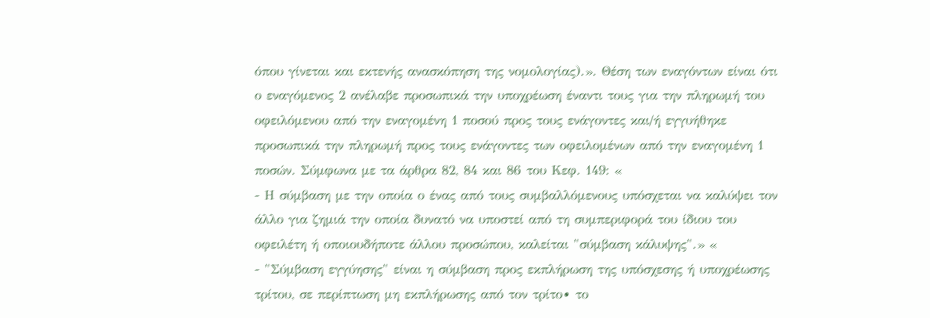όπου γίνεται και εκτενής ανασκόπηση της νομολογίας).». Θέση των εναγόντων είναι ότι ο εναγόμενος 2 ανέλαβε προσωπικά την υποχρέωση έναντι τους για την πληρωμή του οφειλόμενου από την εναγομένη 1 ποσού προς τους ενάγοντες και/ή εγγυήθηκε προσωπικά την πληρωμή προς τους ενάγοντες των οφειλομένων από την εναγομένη 1 ποσών. Σύμφωνα με τα άρθρα 82, 84 και 86 του Κεφ. 149: «
- Η σύμβαση με την οποία ο ένας από τους συμβαλλόμενους υπόσχεται να καλύψει τον άλλο για ζημιά την οποία δυνατό να υποστεί από τη συμπεριφορά του ίδιου του οφειλέτη ή οποιουδήποτε άλλου προσώπου, καλείται "σύμβαση κάλυψης".» «
- "Σύμβαση εγγύησης" είναι η σύμβαση προς εκπλήρωση της υπόσχεσης ή υποχρέωσης τρίτου, σε περίπτωση μη εκπλήρωσης από τον τρίτο∙ το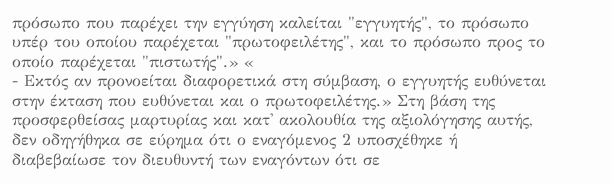πρόσωπο που παρέχει την εγγύηση καλείται "εγγυητής", το πρόσωπο υπέρ του οποίου παρέχεται "πρωτοφειλέτης", και το πρόσωπο προς το οποίο παρέχεται "πιστωτής".» «
- Εκτός αν προνοείται διαφορετικά στη σύμβαση, ο εγγυητής ευθύνεται στην έκταση που ευθύνεται και ο πρωτοφειλέτης.» Στη βάση της προσφερθείσας μαρτυρίας και κατ' ακολουθία της αξιολόγησης αυτής, δεν οδηγήθηκα σε εύρημα ότι ο εναγόμενος 2 υποσχέθηκε ή διαβεβαίωσε τον διευθυντή των εναγόντων ότι σε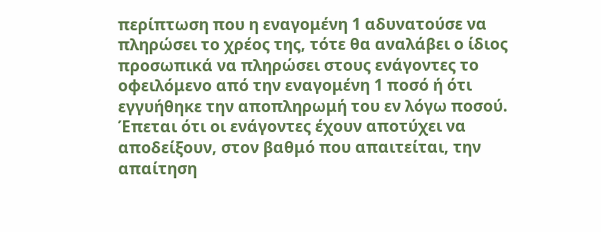περίπτωση που η εναγομένη 1 αδυνατούσε να πληρώσει το χρέος της, τότε θα αναλάβει ο ίδιος προσωπικά να πληρώσει στους ενάγοντες το οφειλόμενο από την εναγομένη 1 ποσό ή ότι εγγυήθηκε την αποπληρωμή του εν λόγω ποσού. Έπεται ότι οι ενάγοντες έχουν αποτύχει να αποδείξουν, στον βαθμό που απαιτείται, την απαίτηση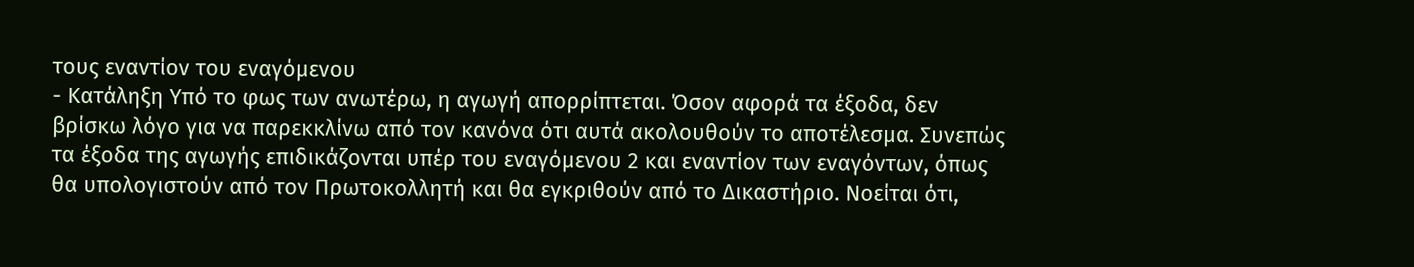τους εναντίον του εναγόμενου
- Κατάληξη Υπό το φως των ανωτέρω, η αγωγή απορρίπτεται. Όσον αφορά τα έξοδα, δεν βρίσκω λόγο για να παρεκκλίνω από τον κανόνα ότι αυτά ακολουθούν το αποτέλεσμα. Συνεπώς τα έξοδα της αγωγής επιδικάζονται υπέρ του εναγόμενου 2 και εναντίον των εναγόντων, όπως θα υπολογιστούν από τον Πρωτοκολλητή και θα εγκριθούν από το Δικαστήριο. Νοείται ότι,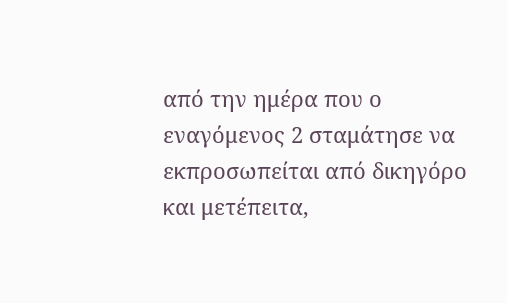από την ημέρα που ο εναγόμενος 2 σταμάτησε να εκπροσωπείται από δικηγόρο και μετέπειτα,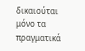δικαιούται μόνο τα πραγματικά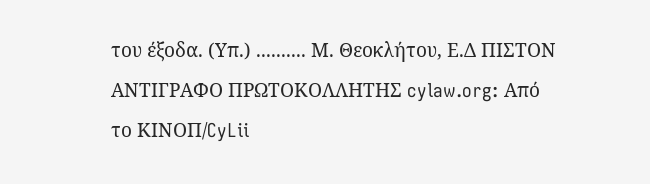του έξοδα. (Υπ.) .......... Μ. Θεοκλήτου, Ε.Δ ΠΙΣΤΟΝ ΑΝΤΙΓΡΑΦΟ ΠΡΩΤΟΚΟΛΛΗΤΗΣ cylaw.org: Από το ΚΙΝOΠ/CyLii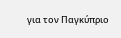για τον Παγκύπριο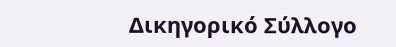Δικηγορικό Σύλλογο